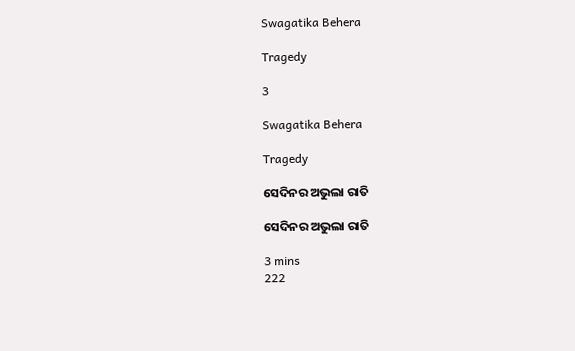Swagatika Behera

Tragedy

3

Swagatika Behera

Tragedy

ସେଦିନର ଅଭୁଲା ରାତି

ସେଦିନର ଅଭୁଲା ରାତି

3 mins
222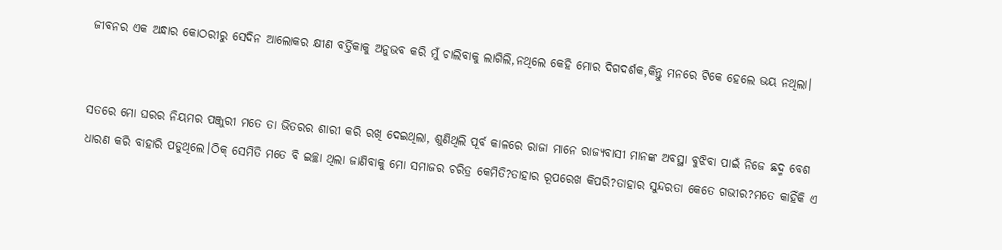ଜୀବନର ଏକ ଅନ୍ଧାର କୋଠରୀରୁ ସେଦିନ ଆଲୋକର କ୍ଷୀଣ ବର୍ତ୍ତିକାକୁ ଅନୁଭବ କରି ମୁଁ ଚାଲିବାକୁ ଲାଗିଲି,ନଥିଲେ କେହି ମୋର ଦିଗଦର୍ଶକ,କିନ୍ତୁ ମନରେ ଟିକେ ହେଲେ ଭୟ ନଥିଲା।


ସତରେ ମୋ ଘରର ନିୟମର ପଞ୍ଜୁରୀ ମତେ ତା ଭିତରର ଶାରୀ କରି ରଖି ଦେଇଥିଲା, ଶୁଣିଥିଲି ପୂର୍ବ କାଳରେ ରାଜା ମାନେ ରାଜ୍ୟବାସୀ ମାନଙ୍କ ଅବସ୍ଥା ବୁଝିବା ପାଇଁ ନିଜେ ଛଦ୍ମ ବେଶ ଧାରଣ କରି ବାହାରି ପଡୁଥିଲେ।ଠିକ୍ ସେମିତି ମତେ ବି ଇଚ୍ଛା ଥିଲା ଜାଣିବାକୁ ମୋ ସମାଜର ଚରିତ୍ର କେମିତି?ତାହାର ରୂପରେଖ କିପରି?ତାହାର ସୁନ୍ଦରତା କେତେ ଗଭୀର?ମତେ କାହିଁକି ଏ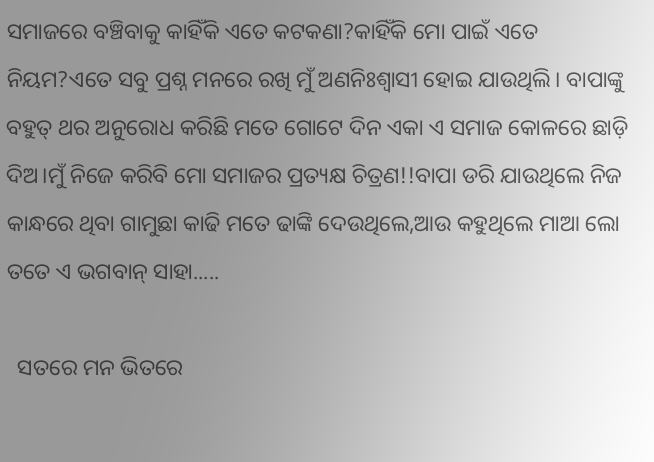ସମାଜରେ ବଞ୍ଚିବାକୁ କାହିଁକି ଏତେ କଟକଣା?କାହିଁକି ମୋ ପାଇଁ ଏତେ ନିୟମ?ଏତେ ସବୁ ପ୍ରଶ୍ନ ମନରେ ରଖି ମୁଁ ଅଣନିଃଶ୍ୱାସୀ ହୋଇ ଯାଉଥିଲି। ବାପାଙ୍କୁ ବହୁତ୍ ଥର ଅନୁରୋଧ କରିଛି ମତେ ଗୋଟେ ଦିନ ଏକା ଏ ସମାଜ କୋଳରେ ଛାଡ଼ି ଦିଅ।ମୁଁ ନିଜେ କରିବି ମୋ ସମାଜର ପ୍ରତ୍ୟକ୍ଷ ଚିତ୍ରଣ!!ବାପା ଡରି ଯାଉଥିଲେ ନିଜ କାନ୍ଧରେ ଥିବା ଗାମୁଛା କାଢି ମତେ ଢାଙ୍କି ଦେଉଥିଲେ,ଆଉ କହୁଥିଲେ ମାଆ ଲୋ ତତେ ଏ ଭଗବାନ୍ ସାହା.....

  ସତରେ ମନ ଭିତରେ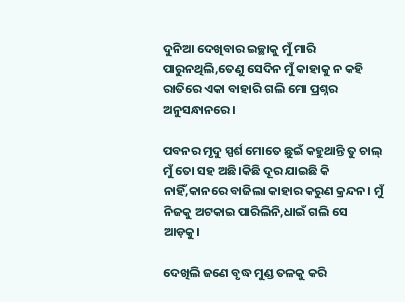ଦୁନିଆ ଦେଖିବାର ଇଚ୍ଛାକୁ ମୁଁ ମାରି ପାରୁନଥିଲି,ତେଣୁ ସେଦିନ ମୁଁ କାହାକୁ ନ କହି ରାତିରେ ଏକା ବାହାରି ଗଲି ମୋ ପ୍ରଶ୍ନର ଅନୁସନ୍ଧାନରେ।

ପବନର ମୃଦୁ ସ୍ପର୍ଶ ମୋତେ ଛୁଇଁ କହୁଥାନ୍ତି ତୁ ଚାଲ୍ ମୁଁ ତୋ ସହ ଅଛି।କିଛି ଦୂର ଯାଇଛି କି ନାହିଁ,କାନରେ ବାଜିଲା କାହାର କରୁଣ କ୍ରନ୍ଦନ। ମୁଁ ନିଜକୁ ଅଟକାଇ ପାରିଲିନି,ଧାଇଁ ଗଲି ସେ ଆଡ଼କୁ।

ଦେଖିଲି ଜଣେ ବୃଦ୍ଧ ମୁଣ୍ଡ ତଳକୁ କରି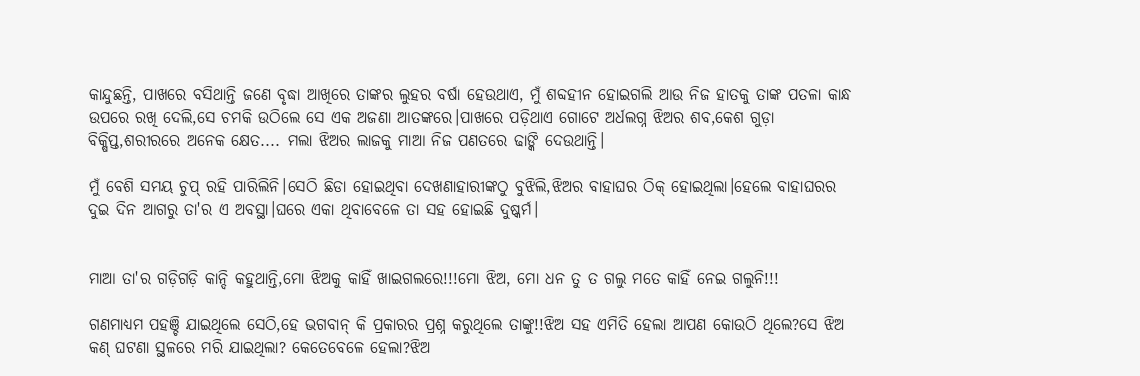କାନ୍ଦୁଛନ୍ତି, ପାଖରେ ବସିଥାନ୍ତି ଜଣେ ବୃଦ୍ଧା ଆଖିରେ ତାଙ୍କର ଲୁହର ବର୍ଷା ହେଉଥାଏ, ମୁଁ ଶବ୍ଦହୀନ ହୋଇଗଲି ଆଉ ନିଜ ହାତକୁ ତାଙ୍କ ପତଳା କାନ୍ଧ ଉପରେ ରଖି ଦେଲି,ସେ ଚମକି ଉଠିଲେ ସେ ଏକ ଅଜଣା ଆତଙ୍କରେ।ପାଖରେ ପଡ଼ିଥାଏ ଗୋଟେ ଅର୍ଧଲଗ୍ନ ଝିଅର ଶବ,କେଶ ଗୁଡ଼ା ବିକ୍ଷିପ୍ତ,ଶରୀରରେ ଅନେକ କ୍ଷେତ.... ମଲା ଝିଅର ଲାଜକୁ ମାଆ ନିଜ ପଣତରେ ଢାଙ୍କି ଦେଉଥାନ୍ତି।

ମୁଁ ବେଶି ସମୟ ଚୁପ୍ ରହି ପାରିଲିନି।ସେଠି ଛିଡା ହୋଇଥିବା ଦେଖଣାହାରୀଙ୍କଠୁ ବୁଝିଲି,ଝିଅର ବାହାଘର ଠିକ୍ ହୋଇଥିଲା।ହେଲେ ବାହାଘରର ଦୁଇ ଦିନ ଆଗରୁ ତା'ର ଏ ଅବସ୍ଥା।ଘରେ ଏକା ଥିବାବେଳେ ତା ସହ ହୋଇଛି ଦୁଷ୍କର୍ମ।


ମାଆ ତା'ର ଗଡ଼ିଗଡ଼ି କାନ୍ଦି କହୁଥାନ୍ତି,ମୋ ଝିଅକୁ କାହିଁ ଖାଇଗଲରେ!!!ମୋ ଝିଅ, ମୋ ଧନ ତୁ ତ ଗଲୁ ମତେ କାହିଁ ନେଇ ଗଲୁନି!!!

ଗଣମାଧ୍ୟମ ପହଞ୍ଚି ଯାଇଥିଲେ ସେଠି,ହେ ଭଗବାନ୍ କି ପ୍ରକାରର ପ୍ରଶ୍ନ କରୁଥିଲେ ତାଙ୍କୁ!!ଝିଅ ସହ ଏମିତି ହେଲା ଆପଣ କୋଉଠି ଥିଲେ?ସେ ଝିଅ କଣ୍ ଘଟଣା ସ୍ଥଳରେ ମରି ଯାଇଥିଲା? କେତେବେଳେ ହେଲା?ଝିଅ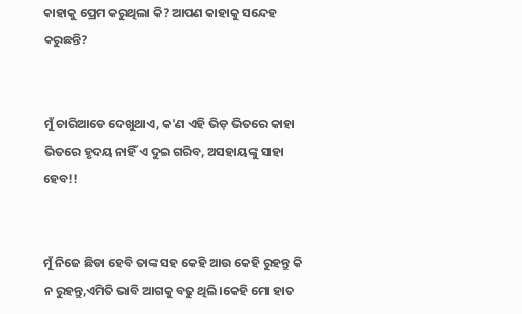କାହାକୁ ପ୍ରେମ କରୁଥିଲା କି? ଆପଣ କାହାକୁ ସନ୍ଦେହ କରୁଛନ୍ତି?


ମୁଁ ଚାରିଆଡେ ଦେଖୁଥାଏ, କ'ଣ ଏହି ଭିଡ଼ ଭିତରେ କାହା ଭିତରେ ହୃଦୟ ନାହିଁ ଏ ଦୁଇ ଗରିବ, ଅସହାୟଙ୍କୁ ସାହା ହେବ!!


ମୁଁ ନିଜେ ଛିଡା ହେବି ତାଙ୍କ ସହ କେହି ଆଉ କେହି ରୁହନ୍ତୁ କି ନ ରୁହନ୍ତୁ,ଏମିତି ଭାବି ଆଗକୁ ବଢୁ ଥିଲି।କେହି ମୋ ହାତ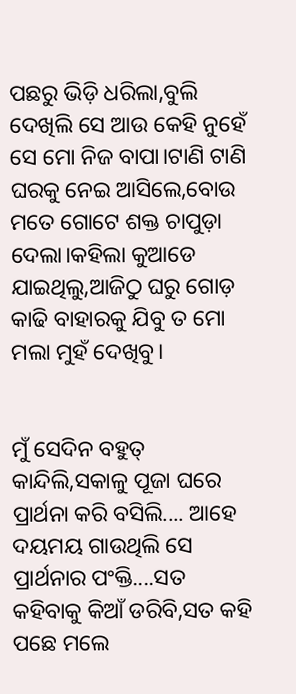ପଛରୁ ଭିଡ଼ି ଧରିଲା,ବୁଲି ଦେଖିଲି ସେ ଆଉ କେହି ନୁହେଁ ସେ ମୋ ନିଜ ବାପା।ଟାଣି ଟାଣି ଘରକୁ ନେଇ ଆସିଲେ,ବୋଉ ମତେ ଗୋଟେ ଶକ୍ତ ଚାପୁଡ଼ା ଦେଲା।କହିଲା କୁଆଡେ ଯାଇଥିଲୁ,ଆଜିଠୁ ଘରୁ ଗୋଡ଼ କାଢି ବାହାରକୁ ଯିବୁ ତ ମୋ ମଲା ମୁହଁ ଦେଖିବୁ।


ମୁଁ ସେଦିନ ବହୁତ୍ କାନ୍ଦିଲି,ସକାଳୁ ପୂଜା ଘରେ ପ୍ରାର୍ଥନା କରି ବସିଲି.... ଆହେ ଦୟମୟ ଗାଉଥିଲି ସେ ପ୍ରାର୍ଥନାର ପଂକ୍ତି....ସତ କହିବାକୁ କିଆଁ ଡରିବି,ସତ କହି ପଛେ ମଲେ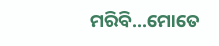ମରିବି...ମୋତେ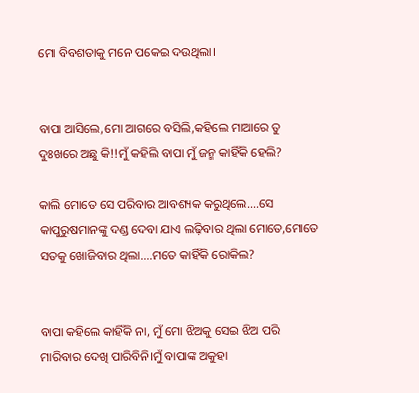ମୋ ବିବଶତାକୁ ମନେ ପକେଇ ଦଉଥିଲା।


ବାପା ଆସିଲେ,ମୋ ଆଗରେ ବସିଲି,କହିଲେ ମାଆରେ ତୁ ଦୁଃଖରେ ଅଛୁ କି!!ମୁଁ କହିଲି ବାପା ମୁଁ ଜନ୍ମ କାହିଁକି ହେଲି?

କାଲି ମୋତେ ସେ ପରିବାର ଆବଶ୍ୟକ କରୁଥିଲେ....ସେ କାପୁରୁଷମାନଙ୍କୁ ଦଣ୍ଡ ଦେବା ଯାଏ ଲଢ଼ିବାର ଥିଲା ମୋତେ,ମୋତେ ସତକୁ ଖୋଜିବାର ଥିଲା....ମତେ କାହିଁକି ରୋକିଲ?


ବାପା କହିଲେ କାହିଁକି ନା, ମୁଁ ମୋ ଝିଅକୁ ସେଇ ଝିଅ ପରି ମାରିବାର ଦେଖି ପାରିବିନି।ମୁଁ ବାପାଙ୍କ ଅକୁହା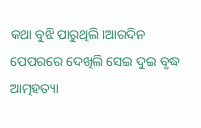କଥା ବୁଝି ପାରୁଥିଲି।ଆରଦିନ ପେପରରେ ଦେଖିଲି ସେଇ ଦୁଇ ବୃଦ୍ଧ ଆତ୍ମହତ୍ୟା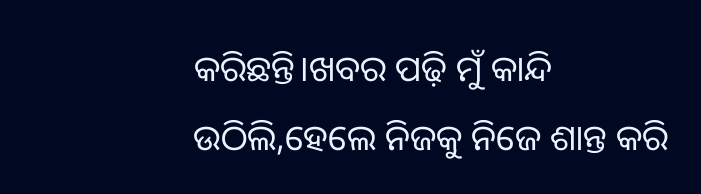କରିଛନ୍ତି।ଖବର ପଢ଼ି ମୁଁ କାନ୍ଦି ଉଠିଲି,ହେଲେ ନିଜକୁ ନିଜେ ଶାନ୍ତ କରି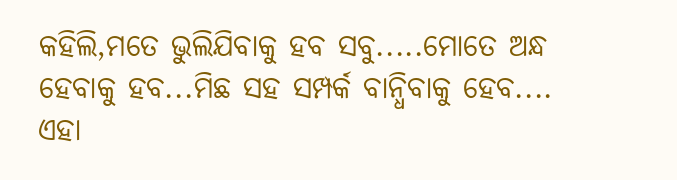କହିଲି,ମତେ ଭୁଲିଯିବାକୁ ହବ ସବୁ.....ମୋତେ ଅନ୍ଧ ହେବାକୁ ହବ...ମିଛ ସହ ସମ୍ପର୍କ ବାନ୍ଧିବାକୁ ହେବ.... ଏହା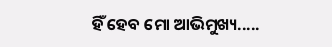ହିଁ ହେବ ମୋ ଆଭିମୁଖ୍ୟ.....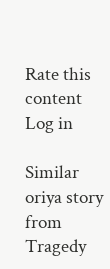Rate this content
Log in

Similar oriya story from Tragedy